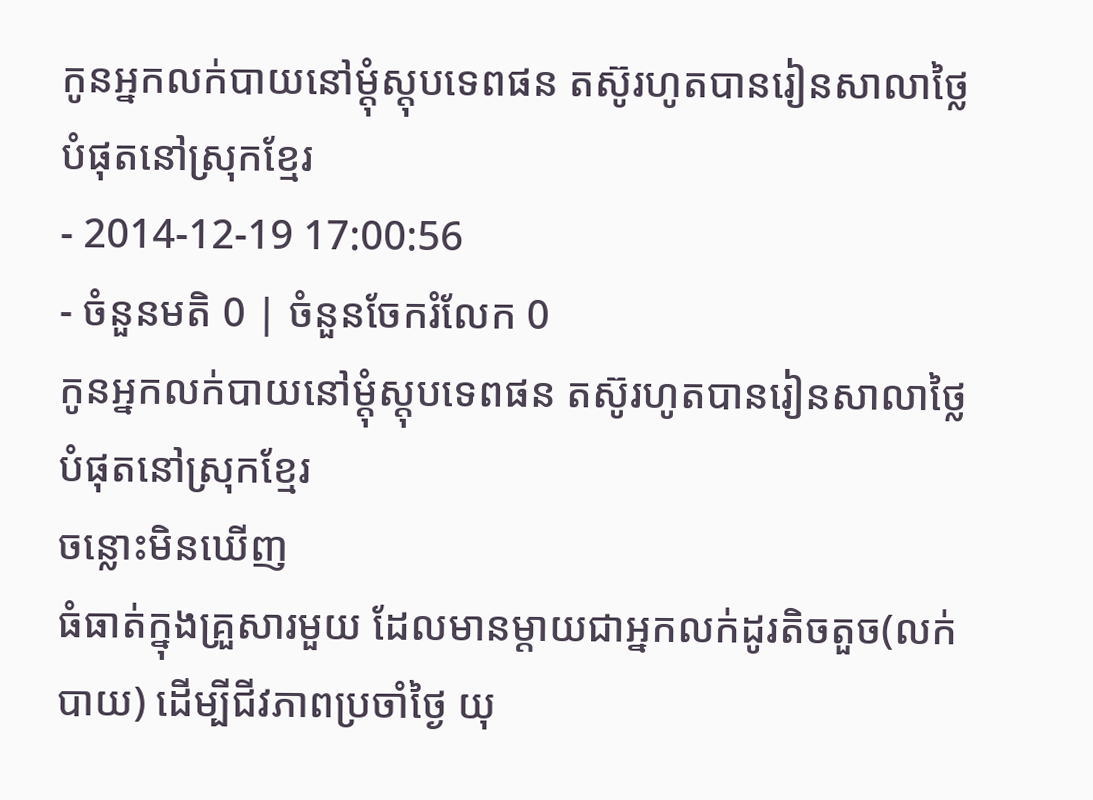កូនអ្នកលក់បាយនៅម្តុំស្តុបទេពផន តស៊ូរហូតបានរៀនសាលាថ្លៃបំផុតនៅស្រុកខ្មែរ
- 2014-12-19 17:00:56
- ចំនួនមតិ 0 | ចំនួនចែករំលែក 0
កូនអ្នកលក់បាយនៅម្តុំស្តុបទេពផន តស៊ូរហូតបានរៀនសាលាថ្លៃបំផុតនៅស្រុកខ្មែរ
ចន្លោះមិនឃើញ
ធំធាត់ក្នុងគ្រួសារមួយ ដែលមានម្តាយជាអ្នកលក់ដូរតិចតួច(លក់បាយ) ដើម្បីជីវភាពប្រចាំថ្ងៃ យុ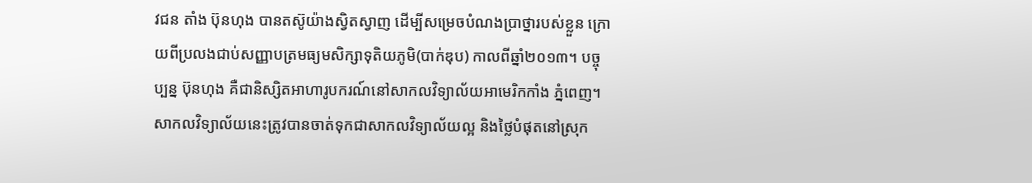វជន តាំង ប៊ុនហុង បានតស៊ូយ៉ាងស្វិតស្វាញ ដើម្បីសម្រេចបំណងប្រាថ្នារបស់ខ្លួន ក្រោយពីប្រលងជាប់សញ្ញាបត្រមធ្យមសិក្សាទុតិយភូមិ(បាក់ឌុប) កាលពីឆ្នាំ២០១៣។ បច្ចុប្បន្ន ប៊ុនហុង គឺជានិស្សិតអាហារូបករណ៍នៅសាកលវិទ្យាល័យអាមេរិកកាំង ភ្នំពេញ។ សាកលវិទ្យាល័យនេះត្រូវបានចាត់ទុកជាសាកលវិទ្យាល័យល្អ និងថ្លៃបំផុតនៅស្រុក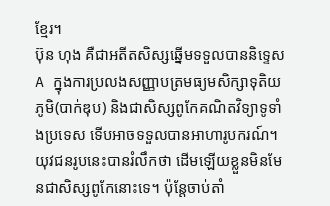ខ្មែរ។
ប៊ុន ហុង គឺជាអតីតសិស្សឆ្នើមទទួលបាននិទ្ទេស A ក្នុងការប្រលងសញ្ញាបត្រមធ្យមសិក្សាទុតិយភូមិ(បាក់ឌុប) និងជាសិស្សពូកែគណិតវិទ្យាទូទាំងប្រទេស ទើបអាចទទួលបានអាហារូបករណ៍។ យុវជនរូបនេះបានរំលឹកថា ដើមឡើយខ្លួនមិនមែនជាសិស្សពូកែនោះទេ។ ប៉ុន្តែចាប់តាំ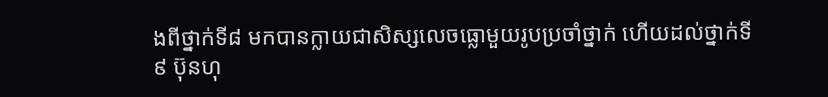ងពីថ្នាក់ទី៨ មកបានក្លាយជាសិស្សលេចធ្លោមួយរូបប្រចាំថ្នាក់ ហើយដល់ថ្នាក់ទី៩ ប៊ុនហុ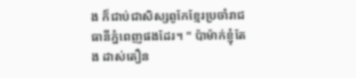ង ក៏ជាប់ជាសិស្សពូកែខ្មែរប្រចាំរាជធានីភ្នំពេញផងដែរ។ " ប៉ាម៉ាក់ខ្ញុំតែង ដាស់តឿន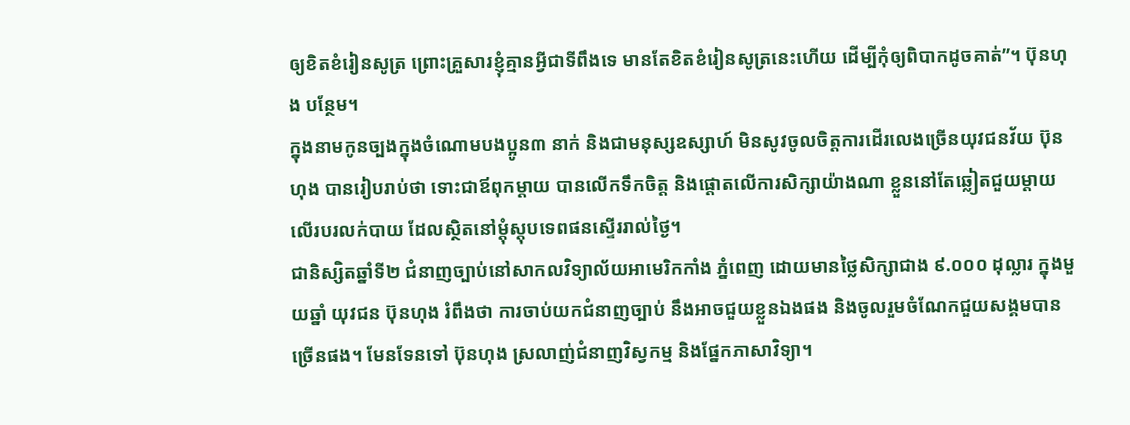ឲ្យខិតខំរៀនសូត្រ ព្រោះគ្រួសារខ្ញុំគ្មានអ្វីជាទីពឹងទេ មានតែខិតខំរៀនសូត្រនេះហើយ ដើម្បីកុំឲ្យពិបាកដូចគាត់”។ ប៊ុនហុង បន្ថែម។
ក្នុងនាមកូនច្បងក្នុងចំណោមបងប្អូន៣ នាក់ និងជាមនុស្សឧស្សាហ៍ មិនសូវចូលចិត្តការដើរលេងច្រើនយុវជនវ័យ ប៊ុនហុង បានរៀបរាប់ថា ទោះជាឪពុកម្តាយ បានលើកទឹកចិត្ត និងផ្ដោតលើការសិក្សាយ៉ាងណា ខ្លួននៅតែឆ្លៀតជួយម្តាយ លើរបរលក់បាយ ដែលស្ថិតនៅម្តុំស្តុបទេពផនស្ទើររាល់ថ្ងៃ។
ជានិស្សិតឆ្នាំទី២ ជំនាញច្បាប់នៅសាកលវិទ្យាល័យអាមេរិកកាំង ភ្នំពេញ ដោយមានថ្លៃសិក្សាជាង ៩.០០០ ដុល្លារ ក្នុងមួយឆ្នាំ យុវជន ប៊ុនហុង រំពឹងថា ការចាប់យកជំនាញច្បាប់ នឹងអាចជួយខ្លួនឯងផង និងចូលរួមចំណែកជួយសង្គមបានច្រើនផង។ មែនទែនទៅ ប៊ុនហុង ស្រលាញ់ជំនាញវិស្វកម្ម និងផ្នែកភាសាវិទ្យា។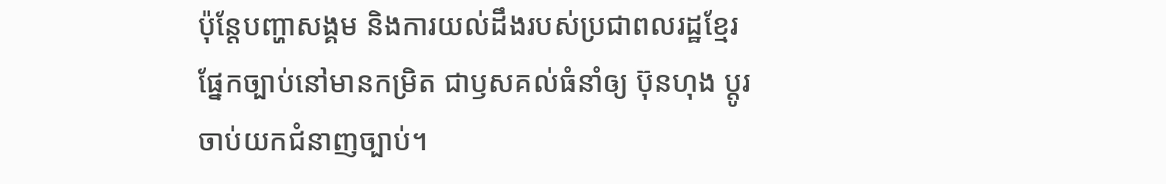ប៉ុន្តែបញ្ហាសង្គម និងការយល់ដឹងរបស់ប្រជាពលរដ្ឋខ្មែរផ្នែកច្បាប់នៅមានកម្រិត ជាឫសគល់ធំនាំឲ្យ ប៊ុនហុង ប្តូរចាប់យកជំនាញច្បាប់។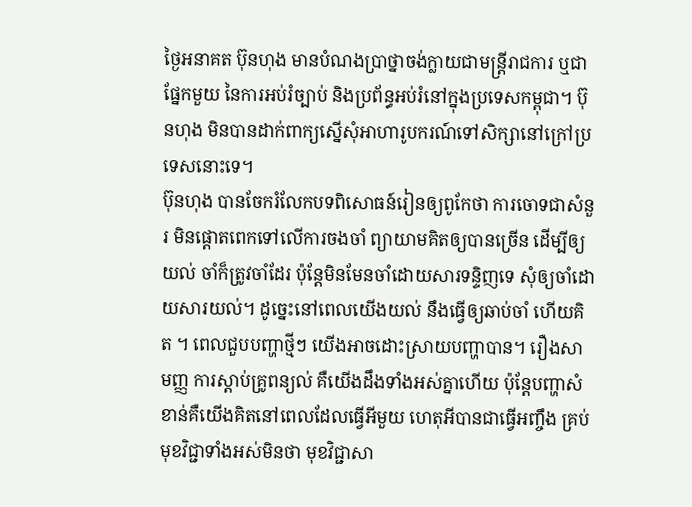ថ្ងៃអនាគត ប៊ុនហុង មានបំណងប្រាថ្នាចង់ក្លាយជាមន្ត្រីរាជការ ឬជាផ្នែកមួយ នៃការអប់រំច្បាប់ និងប្រព័ន្ធអប់រំនៅក្នុងប្រទេសកម្ពុជា។ ប៊ុនហុង មិនបានដាក់ពាក្យស្នើសុំអាហារូបករណ៍ទៅសិក្សានៅក្រៅប្រទេសនោះទេ។
ប៊ុនហុង បានចែករំលែកបទពិសោធន៍រៀនឲ្យពូកែថា ការចោទជាសំនួរ មិនផ្ដោតពេកទៅលើការចងចាំ ព្យាយាមគិតឲ្យបានច្រើន ដើម្បីឲ្យយល់ ចាំក៏ត្រូវចាំដែរ ប៉ុន្តែមិនមែនចាំដោយសារទន្ទិញទេ សុំឲ្យចាំដោយសារយល់។ ដូច្នេះនៅពេលយើងយល់ នឹងធ្វើឲ្យឆាប់ចាំ ហើយគិត ។ ពេលជួបបញ្ហាថ្មីៗ យើងអាចដោះស្រាយបញ្ហាបាន។ រឿងសាមញ្ញ ការស្តាប់គ្រូពន្យល់ គឺយើងដឹងទាំងអស់គ្នាហើយ ប៉ុន្តែបញ្ហាសំខាន់គឺយើងគិតនៅពេលដែលធ្វើអីមួយ ហេតុអីបានជាធ្វើអញ្ចឹង គ្រប់មុខវិជ្ជាទាំងអស់មិនថា មុខវិជ្ជាសា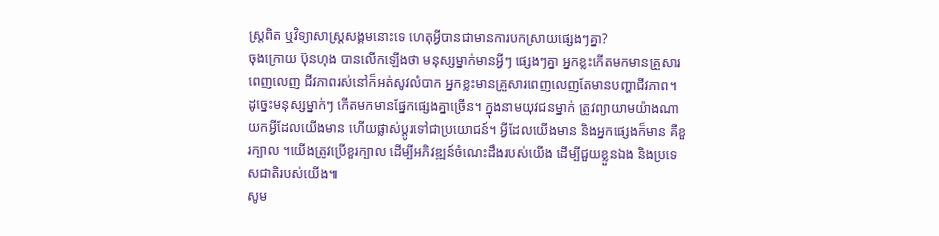ស្ត្រពិត ឬវិទ្យាសាស្ត្រសង្គមនោះទេ ហេតុអ្វីបានជាមានការបកស្រាយផេ្សងៗគ្នា?
ចុងក្រោយ ប៊ុនហុង បានលើកឡើងថា មនុស្សម្នាក់មានអ្វីៗ ផេ្សងៗគ្នា អ្នកខ្លះកើតមកមានគ្រួសារពេញលេញ ជីវភាពរស់នៅក៏អត់សូវលំបាក អ្នកខ្លះមានគ្រួសារពេញលេញតែមានបញ្ហាជីវភាព។ ដូច្នេះមនុស្សម្នាក់ៗ កើតមកមានផ្នែកផ្សេងគ្នាច្រើន។ ក្នុងនាមយុវជនម្នាក់ ត្រូវព្យាយាមយ៉ាងណាយកអ្វីដែលយើងមាន ហើយផ្លាស់ប្តូរទៅជាប្រយោជន៍។ អ្វីដែលយើងមាន និងអ្នកផេ្សងក៏មាន គឺខួរក្បាល ។យើងត្រូវប្រើខួរក្បាល ដើម្បីអភិវឌ្ឍន៍ចំណេះដឹងរបស់យើង ដើម្បីជួយខ្លួនឯង និងប្រទេសជាតិរបស់យើង៕
សូម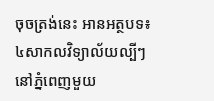ចុចត្រង់នេះ អានអត្ថបទ៖ ៤សាកលវិទ្យាល័យល្បីៗនៅភ្នំពេញមួយ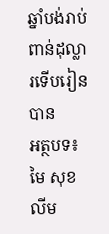ឆ្នាំបង់រាប់ពាន់ដុល្លារទើបរៀនបាន
អត្ថបទ៖មៃ សុខលីម